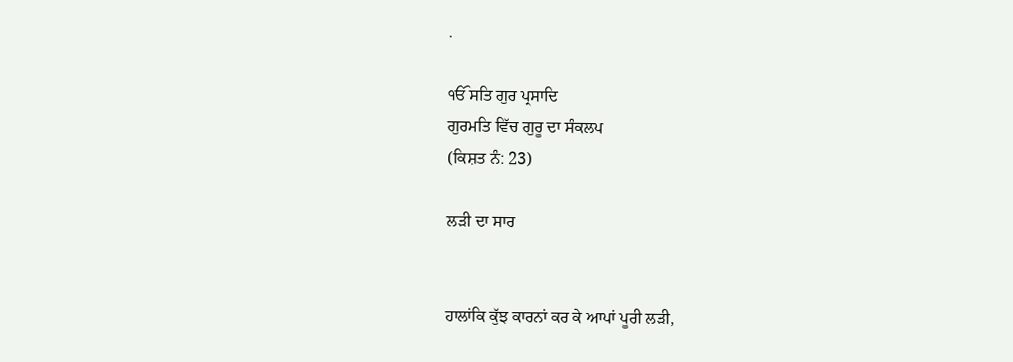.

ੴ ਸਤਿ ਗੁਰ ਪ੍ਰਸਾਦਿ
ਗੁਰਮਤਿ ਵਿੱਚ ਗੁਰੂ ਦਾ ਸੰਕਲਪ
(ਕਿਸ਼ਤ ਨੰ: 23)

ਲੜੀ ਦਾ ਸਾਰ


ਹਾਲਾਂਕਿ ਕੁੱਝ ਕਾਰਨਾਂ ਕਰ ਕੇ ਆਪਾਂ ਪੂਰੀ ਲੜੀ,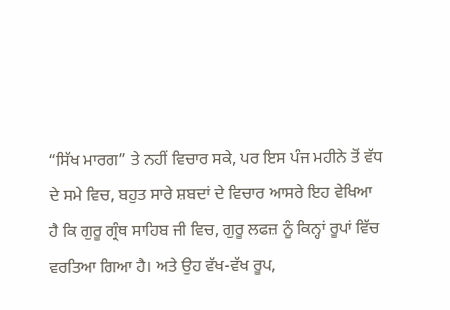“ਸਿੱਖ ਮਾਰਗ” ਤੇ ਨਹੀਂ ਵਿਚਾਰ ਸਕੇ, ਪਰ ਇਸ ਪੰਜ ਮਹੀਨੇ ਤੋਂ ਵੱਧ ਦੇ ਸਮੇ ਵਿਚ, ਬਹੁਤ ਸਾਰੇ ਸ਼ਬਦਾਂ ਦੇ ਵਿਚਾਰ ਆਸਰੇ ਇਹ ਵੇਖਿਆ ਹੈ ਕਿ ਗੁਰੂ ਗ੍ਰੰਥ ਸਾਹਿਬ ਜੀ ਵਿਚ, ਗੁਰੂ ਲਫਜ਼ ਨੂੰ ਕਿਨ੍ਹਾਂ ਰੂਪਾਂ ਵਿੱਚ ਵਰਤਿਆ ਗਿਆ ਹੈ। ਅਤੇ ਉਹ ਵੱਖ-ਵੱਖ ਰੂਪ,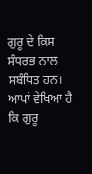ਗੁਰੂ ਦੇ ਕਿਸ ਸੰਧਰਭ ਨਾਲ ਸਬੰਧਿਤ ਹਨ।
ਆਪਾਂ ਵੇਖਿਆ ਹੈ ਕਿ ਗੁਰੂ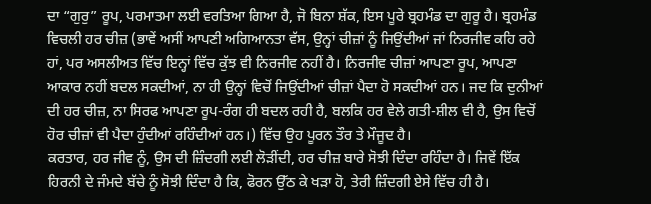ਦਾ “ਗੁਰੁ” ਰੂਪ, ਪਰਮਾਤਮਾ ਲਈ ਵਰਤਿਆ ਗਿਆ ਹੈ, ਜੋ ਬਿਨਾ ਸ਼ੱਕ, ਇਸ ਪੂਰੇ ਬ੍ਰਹਮੰਡ ਦਾ ਗੁਰੂ ਹੈ। ਬ੍ਰਹਮੰਡ ਵਿਚਲੀ ਹਰ ਚੀਜ਼ (ਭਾਵੇਂ ਅਸੀਂ ਆਪਣੀ ਅਗਿਆਨਤਾ ਵੱਸ, ਉਨ੍ਹਾਂ ਚੀਜ਼ਾਂ ਨੂੰ ਜਿਉਂਦੀਆਂ ਜਾਂ ਨਿਰਜੀਵ ਕਹਿ ਰਹੇ ਹਾਂ, ਪਰ ਅਸਲੀਅਤ ਵਿੱਚ ਇਨ੍ਹਾਂ ਵਿੱਚ ਕੁੱਝ ਵੀ ਨਿਰਜੀਵ ਨਹੀਂ ਹੈ। ਨਿਰਜੀਵ ਚੀਜ਼ਾਂ ਆਪਣਾ ਰੂਪ, ਆਪਣਾ ਆਕਾਰ ਨਹੀਂ ਬਦਲ ਸਕਦੀਆਂ, ਨਾ ਹੀ ਉਨ੍ਹਾਂ ਵਿਚੋਂ ਜਿਉਂਦੀਆਂ ਚੀਜ਼ਾਂ ਪੈਦਾ ਹੋ ਸਕਦੀਆਂ ਹਨ। ਜਦ ਕਿ ਦੁਨੀਆਂ ਦੀ ਹਰ ਚੀਜ਼, ਨਾ ਸਿਰਫ ਆਪਣਾ ਰੂਪ-ਰੰਗ ਹੀ ਬਦਲ ਰਹੀ ਹੈ, ਬਲਕਿ ਹਰ ਵੇਲੇ ਗਤੀ-ਸ਼ੀਲ ਵੀ ਹੈ, ਉਸ ਵਿਚੋਂ ਹੋਰ ਚੀਜ਼ਾਂ ਵੀ ਪੈਦਾ ਹੁੰਦੀਆਂ ਰਹਿੰਦੀਆਂ ਹਨ।) ਵਿੱਚ ਉਹ ਪੂਰਨ ਤੌਰ ਤੇ ਮੌਜੂਦ ਹੈ।
ਕਰਤਾਰ, ਹਰ ਜੀਵ ਨੂੰ, ਉਸ ਦੀ ਜ਼ਿੰਦਗੀ ਲਈ ਲੋੜੀਂਦੀ, ਹਰ ਚੀਜ਼ ਬਾਰੇ ਸੋਝੀ ਦਿੰਦਾ ਰਹਿੰਦਾ ਹੈ। ਜਿਵੇਂ ਇੱਕ ਹਿਰਨੀ ਦੇ ਜੰਮਦੇ ਬੱਚੇ ਨੂੰ ਸੋਝੀ ਦਿੰਦਾ ਹੈ ਕਿ, ਫੋਰਨ ਉੱਠ ਕੇ ਖੜਾ ਹੋ, ਤੇਰੀ ਜ਼ਿੰਦਗੀ ਏਸੇ ਵਿੱਚ ਹੀ ਹੈ।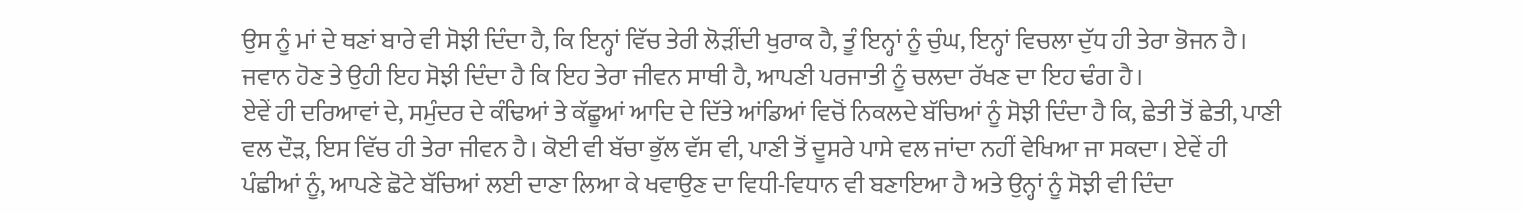ਉਸ ਨੂੰ ਮਾਂ ਦੇ ਥਣਾਂ ਬਾਰੇ ਵੀ ਸੋਝੀ ਦਿੰਦਾ ਹੈ, ਕਿ ਇਨ੍ਹਾਂ ਵਿੱਚ ਤੇਰੀ ਲੋੜੀਂਦੀ ਖੁਰਾਕ ਹੈ, ਤੂੰ ਇਨ੍ਹਾਂ ਨੂੰ ਚੁੰਘ, ਇਨ੍ਹਾਂ ਵਿਚਲਾ ਦੁੱਧ ਹੀ ਤੇਰਾ ਭੋਜਨ ਹੈ। ਜਵਾਨ ਹੋਣ ਤੇ ਉਹੀ ਇਹ ਸੋਝੀ ਦਿੰਦਾ ਹੈ ਕਿ ਇਹ ਤੇਰਾ ਜੀਵਨ ਸਾਥੀ ਹੈ, ਆਪਣੀ ਪਰਜਾਤੀ ਨੂੰ ਚਲਦਾ ਰੱਖਣ ਦਾ ਇਹ ਢੰਗ ਹੈ।
ਏਵੇਂ ਹੀ ਦਰਿਆਵਾਂ ਦੇ, ਸਮੁੰਦਰ ਦੇ ਕੰਢਿਆਂ ਤੇ ਕੱਛੂਆਂ ਆਦਿ ਦੇ ਦਿੱਤੇ ਆਂਡਿਆਂ ਵਿਚੋਂ ਨਿਕਲਦੇ ਬੱਚਿਆਂ ਨੂੰ ਸੋਝੀ ਦਿੰਦਾ ਹੈ ਕਿ, ਛੇਤੀ ਤੋਂ ਛੇਤੀ, ਪਾਣੀ ਵਲ ਦੌੜ, ਇਸ ਵਿੱਚ ਹੀ ਤੇਰਾ ਜੀਵਨ ਹੈ। ਕੋਈ ਵੀ ਬੱਚਾ ਭੁੱਲ ਵੱਸ ਵੀ, ਪਾਣੀ ਤੋਂ ਦੂਸਰੇ ਪਾਸੇ ਵਲ ਜਾਂਦਾ ਨਹੀਂ ਵੇਖਿਆ ਜਾ ਸਕਦਾ। ਏਵੇਂ ਹੀ ਪੰਛੀਆਂ ਨੂੰ, ਆਪਣੇ ਛੋਟੇ ਬੱਚਿਆਂ ਲਈ ਦਾਣਾ ਲਿਆ ਕੇ ਖਵਾਉਣ ਦਾ ਵਿਧੀ-ਵਿਧਾਨ ਵੀ ਬਣਾਇਆ ਹੈ ਅਤੇ ਉਨ੍ਹਾਂ ਨੂੰ ਸੋਝੀ ਵੀ ਦਿੰਦਾ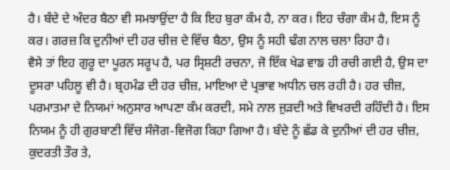ਹੈ। ਬੰਦੇ ਦੇ ਅੰਦਰ ਬੈਠਾ ਵੀ ਸਮਝਾਉਂਦਾ ਹੈ ਕਿ ਇਹ ਬੁਰਾ ਕੰਮ ਹੈ, ਨਾ ਕਰ। ਇਹ ਚੰਗਾ ਕੰਮ ਹੈ, ਇਸ ਨੂੰ ਕਰ। ਗਰਜ਼ ਕਿ ਦੁਨੀਆਂ ਦੀ ਹਰ ਚੀਜ਼ ਦੇ ਵਿੱਚ ਬੈਠਾ, ਉਸ ਨੂੰ ਸਹੀ ਢੰਗ ਨਾਲ ਚਲਾ ਰਿਹਾ ਹੈ।
ਵੈਸੇ ਤਾਂ ਇਹ ਗੁਰੂ ਦਾ ਪੂਰਨ ਸਰੂਪ ਹੈ, ਪਰ ਸ੍ਰਿਸ਼ਟੀ ਰਚਨਾ, ਜੋ ਇੱਕ ਖੇਡ ਵਾਙ ਹੀ ਰਚੀ ਗਈ ਹੈ, ਉਸ ਦਾ ਦੂਸਰਾ ਪਹਿਲੂ ਵੀ ਹੈ। ਬ੍ਰਹਮੰਡ ਦੀ ਹਰ ਚੀਜ਼, ਮਾਇਆ ਦੇ ਪ੍ਰਭਾਵ ਅਧੀਨ ਚਲ ਰਹੀ ਹੈ। ਹਰ ਚੀਜ਼, ਪਰਮਾਤਮਾ ਦੇ ਨਿਯਮਾਂ ਅਨੁਸਾਰ ਆਪਣਾ ਕੰਮ ਕਰਦੀ, ਸਮੇ ਨਾਲ ਜੁੜਦੀ ਅਤੇ ਵਿਖਰਦੀ ਰਹਿੰਦੀ ਹੈ। ਇਸ ਨਿਯਮ ਨੂੰ ਹੀ ਗੁਰਬਾਣੀ ਵਿੱਚ ਸੰਜੋਗ-ਵਿਜੋਗ ਕਿਹਾ ਗਿਆ ਹੈ। ਬੰਦੇ ਨੂੰ ਛੱਡ ਕੇ ਦੁਨੀਆਂ ਦੀ ਹਰ ਚੀਜ਼, ਕੁਦਰਤੀ ਤੌਰ ਤੇ,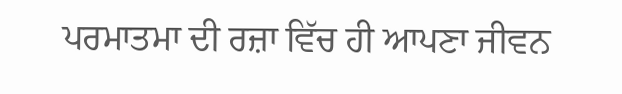ਪਰਮਾਤਮਾ ਦੀ ਰਜ਼ਾ ਵਿੱਚ ਹੀ ਆਪਣਾ ਜੀਵਨ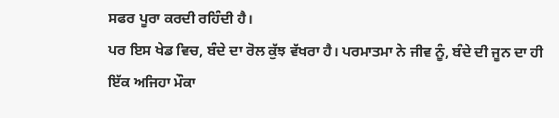ਸਫਰ ਪੂਰਾ ਕਰਦੀ ਰਹਿੰਦੀ ਹੈ।
ਪਰ ਇਸ ਖੇਡ ਵਿਚ, ਬੰਦੇ ਦਾ ਰੋਲ ਕੁੱਝ ਵੱਖਰਾ ਹੈ। ਪਰਮਾਤਮਾ ਨੇ ਜੀਵ ਨੂੰ, ਬੰਦੇ ਦੀ ਜੂਨ ਦਾ ਹੀ ਇੱਕ ਅਜਿਹਾ ਮੌਕਾ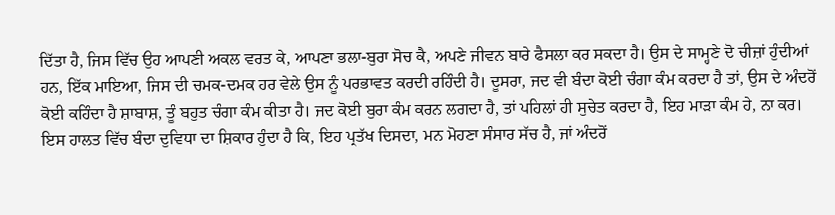ਦਿੱਤਾ ਹੈ, ਜਿਸ ਵਿੱਚ ਉਹ ਆਪਣੀ ਅਕਲ ਵਰਤ ਕੇ, ਆਪਣਾ ਭਲਾ-ਬੁਰਾ ਸੋਚ ਕੈ, ਅਪਣੇ ਜੀਵਨ ਬਾਰੇ ਫੈਸਲਾ ਕਰ ਸਕਦਾ ਹੈ। ਉਸ ਦੇ ਸਾਮ੍ਹਣੇ ਦੋ ਚੀਜ਼ਾਂ ਹੁੰਦੀਆਂ ਹਨ, ਇੱਕ ਮਾਇਆ, ਜਿਸ ਦੀ ਚਮਕ-ਦਮਕ ਹਰ ਵੇਲੇ ਉਸ ਨੂੰ ਪਰਭਾਵਤ ਕਰਦੀ ਰਹਿੰਦੀ ਹੈ। ਦੂਸਰਾ, ਜਦ ਵੀ ਬੰਦਾ ਕੋਈ ਚੰਗਾ ਕੰਮ ਕਰਦਾ ਹੈ ਤਾਂ, ਉਸ ਦੇ ਅੰਦਰੋਂ ਕੋਈ ਕਹਿੰਦਾ ਹੈ ਸ਼ਾਬਾਸ਼, ਤੂੰ ਬਹੁਤ ਚੰਗਾ ਕੰਮ ਕੀਤਾ ਹੈ। ਜਦ ਕੋਈ ਬੁਰਾ ਕੰਮ ਕਰਨ ਲਗਦਾ ਹੈ, ਤਾਂ ਪਹਿਲਾਂ ਹੀ ਸੁਚੇਤ ਕਰਦਾ ਹੈ, ਇਹ ਮਾੜਾ ਕੰਮ ਹੇ, ਨਾ ਕਰ। ਇਸ ਹਾਲਤ ਵਿੱਚ ਬੰਦਾ ਦੁਵਿਧਾ ਦਾ ਸ਼ਿਕਾਰ ਹੁੰਦਾ ਹੈ ਕਿ, ਇਹ ਪ੍ਰਤੱਖ ਦਿਸਦਾ, ਮਨ ਮੋਹਣਾ ਸੰਸਾਰ ਸੱਚ ਹੈ, ਜਾਂ ਅੰਦਰੋਂ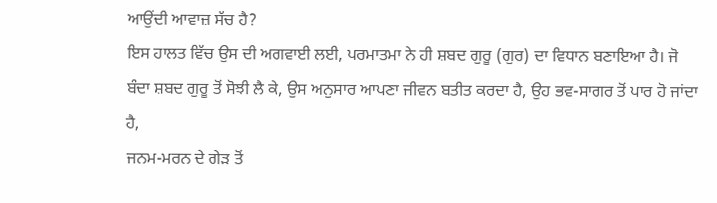ਆਉਂਦੀ ਆਵਾਜ਼ ਸੱਚ ਹੈ?
ਇਸ ਹਾਲਤ ਵਿੱਚ ਉਸ ਦੀ ਅਗਵਾਈ ਲਈ, ਪਰਮਾਤਮਾ ਨੇ ਹੀ ਸ਼ਬਦ ਗੁਰੂ (ਗੁਰ) ਦਾ ਵਿਧਾਨ ਬਣਾਇਆ ਹੈ। ਜੋ ਬੰਦਾ ਸ਼ਬਦ ਗੁਰੂ ਤੋਂ ਸੋਝੀ ਲੈ ਕੇ, ਉਸ ਅਨੁਸਾਰ ਆਪਣਾ ਜੀਵਨ ਬਤੀਤ ਕਰਦਾ ਹੈ, ਉਹ ਭਵ-ਸਾਗਰ ਤੋਂ ਪਾਰ ਹੋ ਜਾਂਦਾ ਹੈ,
ਜਨਮ-ਮਰਨ ਦੇ ਗੇੜ ਤੋਂ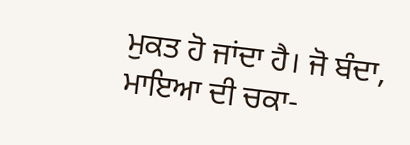ਮੁਕਤ ਹੋ ਜਾਂਦਾ ਹੈ। ਜੋ ਬੰਦਾ, ਮਾਇਆ ਦੀ ਚਕਾ-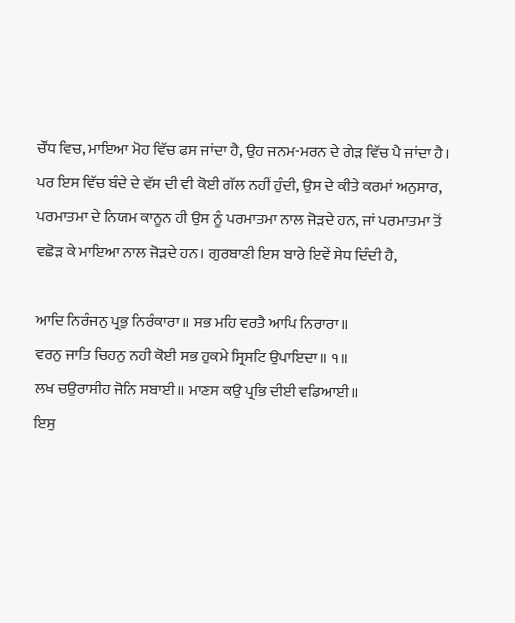ਚੌਂਧ ਵਿਚ, ਮਾਇਆ ਮੋਹ ਵਿੱਚ ਫਸ ਜਾਂਦਾ ਹੈ, ਉਹ ਜਨਮ-ਮਰਨ ਦੇ ਗੇੜ ਵਿੱਚ ਪੈ ਜਾਂਦਾ ਹੈ। ਪਰ ਇਸ ਵਿੱਚ ਬੰਦੇ ਦੇ ਵੱਸ ਦੀ ਵੀ ਕੋਈ ਗੱਲ ਨਹੀਂ ਹੁੰਦੀ, ਉਸ ਦੇ ਕੀਤੇ ਕਰਮਾਂ ਅਨੁਸਾਰ, ਪਰਮਾਤਮਾ ਦੇ ਨਿਯਮ ਕਾਨੂਨ ਹੀ ਉਸ ਨੂੰ ਪਰਮਾਤਮਾ ਨਾਲ ਜੋੜਦੇ ਹਨ, ਜਾਂ ਪਰਮਾਤਮਾ ਤੋਂ ਵਛੋੜ ਕੇ ਮਾਇਆ ਨਾਲ ਜੋੜਦੇ ਹਨ। ਗੁਰਬਾਣੀ ਇਸ ਬਾਰੇ ਇਵੇਂ ਸੇਧ ਦਿੰਦੀ ਹੈ,

ਆਦਿ ਨਿਰੰਜਨੁ ਪ੍ਰਭੁ ਨਿਰੰਕਾਰਾ॥ ਸਭ ਮਹਿ ਵਰਤੈ ਆਪਿ ਨਿਰਾਰਾ॥
ਵਰਨੁ ਜਾਤਿ ਚਿਹਨੁ ਨਹੀ ਕੋਈ ਸਭ ਹੁਕਮੇ ਸ੍ਰਿਸਟਿ ਉਪਾਇਦਾ॥ ੧॥
ਲਖ ਚਉਰਾਸੀਹ ਜੋਨਿ ਸਬਾਈ॥ ਮਾਣਸ ਕਉ ਪ੍ਰਭਿ ਦੀਈ ਵਡਿਆਈ॥
ਇਸੁ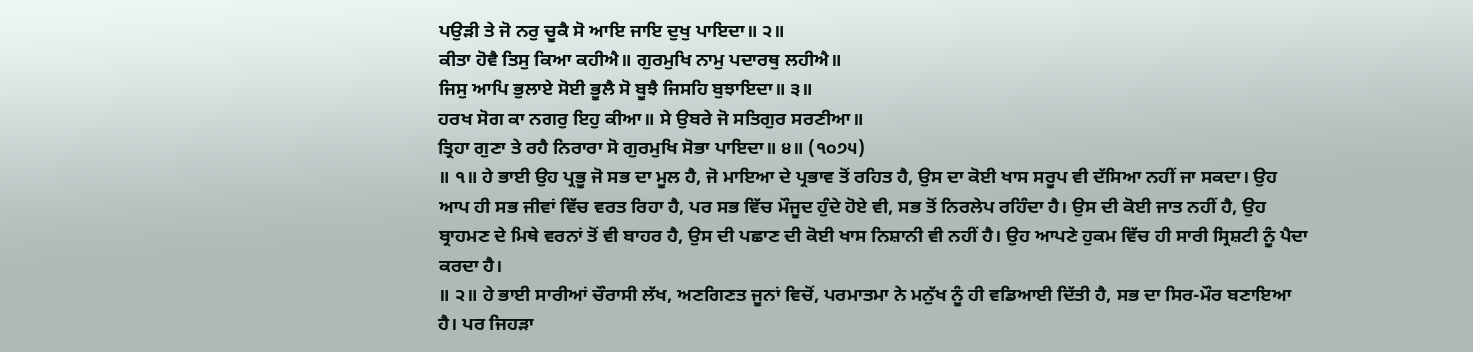ਪਉੜੀ ਤੇ ਜੋ ਨਰੁ ਚੂਕੈ ਸੋ ਆਇ ਜਾਇ ਦੁਖੁ ਪਾਇਦਾ॥ ੨॥
ਕੀਤਾ ਹੋਵੈ ਤਿਸੁ ਕਿਆ ਕਹੀਐ॥ ਗੁਰਮੁਖਿ ਨਾਮੁ ਪਦਾਰਥੁ ਲਹੀਐ॥
ਜਿਸੁ ਆਪਿ ਭੁਲਾਏ ਸੋਈ ਭੂਲੈ ਸੋ ਬੂਝੈ ਜਿਸਹਿ ਬੁਝਾਇਦਾ॥ ੩॥
ਹਰਖ ਸੋਗ ਕਾ ਨਗਰੁ ਇਹੁ ਕੀਆ॥ ਸੇ ਉਬਰੇ ਜੋ ਸਤਿਗੁਰ ਸਰਣੀਆ॥
ਤ੍ਰਿਹਾ ਗੁਣਾ ਤੇ ਰਹੈ ਨਿਰਾਰਾ ਸੋ ਗੁਰਮੁਖਿ ਸੋਭਾ ਪਾਇਦਾ॥ ੪॥ (੧੦੭੫)
॥ ੧॥ ਹੇ ਭਾਈ ਉਹ ਪ੍ਰਭੂ ਜੋ ਸਭ ਦਾ ਮੂਲ ਹੈ, ਜੋ ਮਾਇਆ ਦੇ ਪ੍ਰਭਾਵ ਤੋਂ ਰਹਿਤ ਹੈ, ਉਸ ਦਾ ਕੋਈ ਖਾਸ ਸਰੂਪ ਵੀ ਦੱਸਿਆ ਨਹੀਂ ਜਾ ਸਕਦਾ। ਉਹ ਆਪ ਹੀ ਸਭ ਜੀਵਾਂ ਵਿੱਚ ਵਰਤ ਰਿਹਾ ਹੈ, ਪਰ ਸਭ ਵਿੱਚ ਮੌਜੂਦ ਹੁੰਦੇ ਹੋਏ ਵੀ, ਸਭ ਤੋਂ ਨਿਰਲੇਪ ਰਹਿੰਦਾ ਹੈ। ਉਸ ਦੀ ਕੋਈ ਜਾਤ ਨਹੀਂ ਹੈ, ਉਹ ਬ੍ਰਾਹਮਣ ਦੇ ਮਿਥੇ ਵਰਨਾਂ ਤੋਂ ਵੀ ਬਾਹਰ ਹੈ, ਉਸ ਦੀ ਪਛਾਣ ਦੀ ਕੋਈ ਖਾਸ ਨਿਸ਼ਾਨੀ ਵੀ ਨਹੀਂ ਹੈ। ਉਹ ਆਪਣੇ ਹੁਕਮ ਵਿੱਚ ਹੀ ਸਾਰੀ ਸ੍ਰਿਸ਼ਟੀ ਨੂੰ ਪੈਦਾ ਕਰਦਾ ਹੈ।
॥ ੨॥ ਹੇ ਭਾਈ ਸਾਰੀਆਂ ਚੌਰਾਸੀ ਲੱਖ, ਅਣਗਿਣਤ ਜੂਨਾਂ ਵਿਚੋਂ, ਪਰਮਾਤਮਾ ਨੇ ਮਨੁੱਖ ਨੂੰ ਹੀ ਵਡਿਆਈ ਦਿੱਤੀ ਹੈ, ਸਭ ਦਾ ਸਿਰ-ਮੌਰ ਬਣਾਇਆ ਹੈ। ਪਰ ਜਿਹੜਾ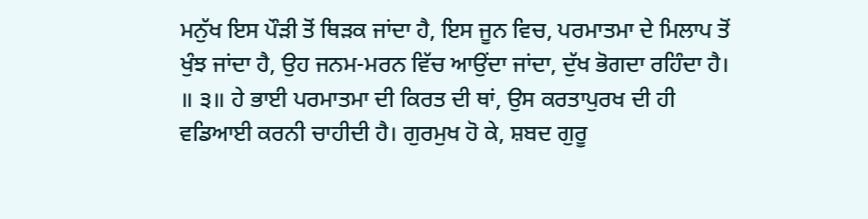ਮਨੁੱਖ ਇਸ ਪੌੜੀ ਤੋਂ ਥਿੜਕ ਜਾਂਦਾ ਹੈ, ਇਸ ਜੂਨ ਵਿਚ, ਪਰਮਾਤਮਾ ਦੇ ਮਿਲਾਪ ਤੋਂ ਖੁੰਝ ਜਾਂਦਾ ਹੈ, ਉਹ ਜਨਮ-ਮਰਨ ਵਿੱਚ ਆਉਂਦਾ ਜਾਂਦਾ, ਦੁੱਖ ਭੋਗਦਾ ਰਹਿੰਦਾ ਹੈ।
॥ ੩॥ ਹੇ ਭਾਈ ਪਰਮਾਤਮਾ ਦੀ ਕਿਰਤ ਦੀ ਥਾਂ, ਉਸ ਕਰਤਾਪੁਰਖ ਦੀ ਹੀ ਵਡਿਆਈ ਕਰਨੀ ਚਾਹੀਦੀ ਹੈ। ਗੁਰਮੁਖ ਹੋ ਕੇ, ਸ਼ਬਦ ਗੁਰੂ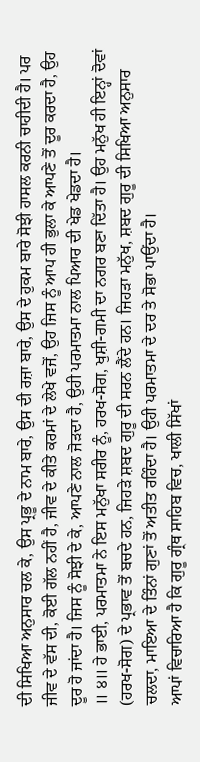ਦੀ ਸਿਖਿਆ ਅਨੁਸਾਰ ਚਲ ਕੇ, ਉਸ ਪ੍ਰਭੂ ਦੇ ਨਾਮ ਬਾਰੇ, ਉਸ ਦੀ ਰਜ਼ਾ ਬਾਰੇ, ਉਸ ਦੇ ਹੁਕਮ ਬਾਰੇ ਸੋਝੀ ਹਾਸਲ ਕਰਨੀ ਚਾਹੀਦੀ ਹੈ। ਪਰ ਜੀਵ ਦੇ ਵੱਸ ਦੀ, ਕੋਈ ਗੱਲ ਨਹੀਂ ਹੈ, ਜੀਵ ਦੇ ਕੀਤੇ ਕਰਮਾਂ ਦੇ ਲੇਖੇ ਵਜੋਂ, ਉਹ ਜਿਸ ਨੂੰ ਆਪ ਹੀ ਭੁਲਾ ਕੇ ਆਪਣੇ ਤੋਂ ਦੂਰ ਕਰਦਾ ਹੈ, ਉਹ ਦੂਰ ਹੋ ਜਾਂਦਾ ਹੈ। ਜਿਸ ਨੂੰ ਸੋਝੀ ਦੇ ਕੇ, ਆਪਣੇ ਨਾਲ ਜੋੜਦਾ ਹੈ, ਉਹੀ ਪਰਮਾਤਮਾ ਨਾਲ ਪਿਆਰ ਦੀ ਖੇਡ ਖੇਡਦਾ ਹੈ।
॥ ੪॥ ਹੇ ਭਾਈ, ਪਰਮਾਤਮਾ ਨੇ ਇਸ ਮਨੁੱਖਾ ਸਰੀਰ ਨੂੰ, ਹਰਖ-ਸੋਗ, ਖੁਸ਼ੀ-ਗਮੀ ਦਾ ਨਗਰ ਬਣਾ ਦਿੱਤਾ ਹੈ। ਉਹ ਮਨੁੱਖ ਹੀ ਇਨ੍ਹਾਂ ਦੋਵਾਂ (ਹਰਖ-ਸੋਗ) ਦੇ ਪ੍ਰਭਾਵ ਤੋਂ ਬਚਦੇ ਹਨ, ਜਿਹੜੇ ਸ਼ਬਦ ਗੁਰੂ ਦੀ ਸਰਨ ਲੈਂਦੇ ਹਨ। ਜਿਹੜਾ ਮਨੁੱਖ, ਸ਼ਬਦ ਗੁਰੂ ਦੀ ਸਿਖਿਆ ਅਨੁਸਾਰ ਚਲਦਾ, ਮਾਇਆ ਦੇ ਤਿੰਨਾਂ ਗੁਣਾਂ ਤੋਂ ਅਤੀਤ ਰਹਿੰਦਾ ਹੈ। ਉਹੀ ਪਰਮਾਤਮਾ ਦੇ ਦਰ ਤੇ ਸੋਭਾ ਪਾਉਂਦਾ ਹੈ।
ਆਪਾਂ ਵਿਚਾਰਿਆ ਹੈ ਕਿ ਗੁਰੂ ਗ੍ਰੰਥ ਸਾਹਿਬ ਵਿਚ, ਖਾਲੀ ਸਿੱਖਾਂ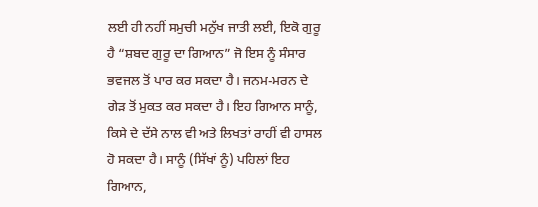ਲਈ ਹੀ ਨਹੀਂ ਸਮੁਚੀ ਮਨੁੱਖ ਜਾਤੀ ਲਈ, ਇਕੋ ਗੁਰੂ ਹੈ “ਸ਼ਬਦ ਗੁਰੂ ਦਾ ਗਿਆਨ” ਜੋ ਇਸ ਨੂੰ ਸੰਸਾਰ ਭਵਜਲ ਤੋਂ ਪਾਰ ਕਰ ਸਕਦਾ ਹੈ। ਜਨਮ-ਮਰਨ ਦੇ ਗੇੜ ਤੋਂ ਮੁਕਤ ਕਰ ਸਕਦਾ ਹੈ। ਇਹ ਗਿਆਨ ਸਾਨੂੰ, ਕਿਸੇ ਦੇ ਦੱਸੇ ਨਾਲ ਵੀ ਅਤੇ ਲਿਖਤਾਂ ਰਾਹੀਂ ਵੀ ਹਾਸਲ ਹੋ ਸਕਦਾ ਹੈ। ਸਾਨੂੰ (ਸਿੱਖਾਂ ਨੂੰ) ਪਹਿਲਾਂ ਇਹ ਗਿਆਨ,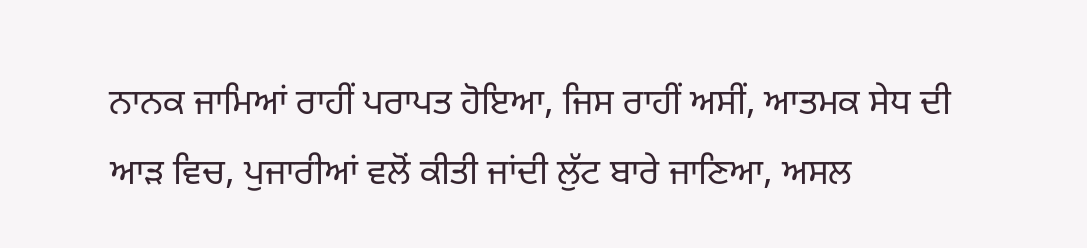ਨਾਨਕ ਜਾਮਿਆਂ ਰਾਹੀਂ ਪਰਾਪਤ ਹੋਇਆ, ਜਿਸ ਰਾਹੀਂ ਅਸੀਂ, ਆਤਮਕ ਸੇਧ ਦੀ ਆੜ ਵਿਚ, ਪੁਜਾਰੀਆਂ ਵਲੋਂ ਕੀਤੀ ਜਾਂਦੀ ਲੁੱਟ ਬਾਰੇ ਜਾਣਿਆ, ਅਸਲ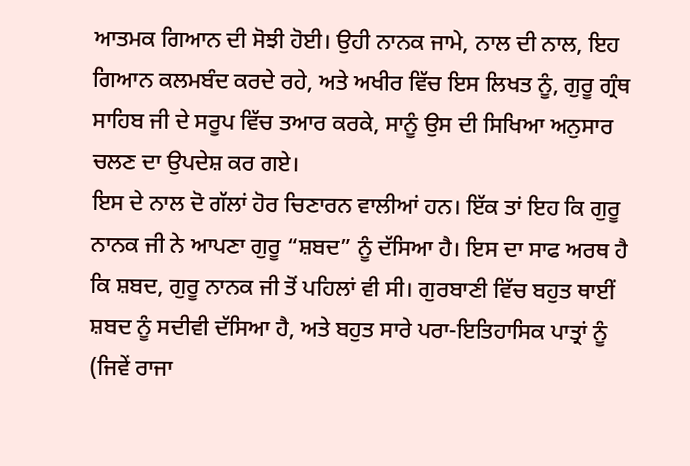ਆਤਮਕ ਗਿਆਨ ਦੀ ਸੋਝੀ ਹੋਈ। ਉਹੀ ਨਾਨਕ ਜਾਮੇ, ਨਾਲ ਦੀ ਨਾਲ, ਇਹ ਗਿਆਨ ਕਲਮਬੰਦ ਕਰਦੇ ਰਹੇ, ਅਤੇ ਅਖੀਰ ਵਿੱਚ ਇਸ ਲਿਖਤ ਨੂੰ, ਗੁਰੂ ਗ੍ਰੰਥ ਸਾਹਿਬ ਜੀ ਦੇ ਸਰੂਪ ਵਿੱਚ ਤਆਰ ਕਰਕੇ, ਸਾਨੂੰ ਉਸ ਦੀ ਸਿਖਿਆ ਅਨੁਸਾਰ ਚਲਣ ਦਾ ਉਪਦੇਸ਼ ਕਰ ਗਏ।
ਇਸ ਦੇ ਨਾਲ ਦੋ ਗੱਲਾਂ ਹੋਰ ਚਿਣਾਰਨ ਵਾਲੀਆਂ ਹਨ। ਇੱਕ ਤਾਂ ਇਹ ਕਿ ਗੁਰੂ ਨਾਨਕ ਜੀ ਨੇ ਆਪਣਾ ਗੁਰੂ “ਸ਼ਬਦ” ਨੂੰ ਦੱਸਿਆ ਹੈ। ਇਸ ਦਾ ਸਾਫ ਅਰਥ ਹੈ ਕਿ ਸ਼ਬਦ, ਗੁਰੂ ਨਾਨਕ ਜੀ ਤੋਂ ਪਹਿਲਾਂ ਵੀ ਸੀ। ਗੁਰਬਾਣੀ ਵਿੱਚ ਬਹੁਤ ਥਾਈਂ ਸ਼ਬਦ ਨੂੰ ਸਦੀਵੀ ਦੱਸਿਆ ਹੈ, ਅਤੇ ਬਹੁਤ ਸਾਰੇ ਪਰਾ-ਇਤਿਹਾਸਿਕ ਪਾਤ੍ਰਾਂ ਨੂੰ (ਜਿਵੇਂ ਰਾਜਾ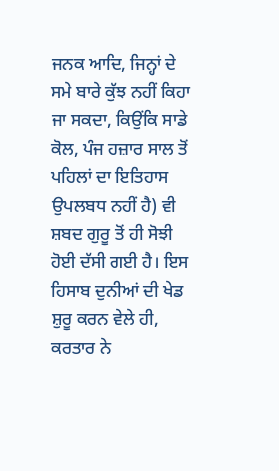ਜਨਕ ਆਦਿ, ਜਿਨ੍ਹਾਂ ਦੇ ਸਮੇ ਬਾਰੇ ਕੁੱਝ ਨਹੀਂ ਕਿਹਾ ਜਾ ਸਕਦਾ, ਕਿਉਂਕਿ ਸਾਡੇ ਕੋਲ, ਪੰਜ ਹਜ਼ਾਰ ਸਾਲ ਤੋਂ ਪਹਿਲਾਂ ਦਾ ਇਤਿਹਾਸ ਉਪਲਬਧ ਨਹੀਂ ਹੈ) ਵੀ ਸ਼ਬਦ ਗੁਰੂ ਤੋਂ ਹੀ ਸੋਝੀ ਹੋਈ ਦੱਸੀ ਗਈ ਹੈ। ਇਸ ਹਿਸਾਬ ਦੁਨੀਆਂ ਦੀ ਖੇਡ ਸ਼ੁਰੂ ਕਰਨ ਵੇਲੇ ਹੀ, ਕਰਤਾਰ ਨੇ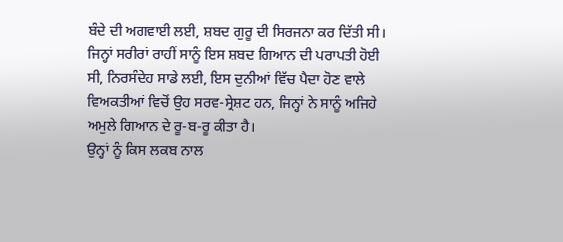ਬੰਦੇ ਦੀ ਅਗਵਾਈ ਲਈ, ਸ਼ਬਦ ਗੁਰੂ ਦੀ ਸਿਰਜਨਾ ਕਰ ਦਿੱਤੀ ਸੀ।
ਜਿਨ੍ਹਾਂ ਸਰੀਰਾਂ ਰਾਹੀਂ ਸਾਨੂੰ ਇਸ ਸ਼ਬਦ ਗਿਆਨ ਦੀ ਪਰਾਪਤੀ ਹੋਈ ਸੀ, ਨਿਰਸੰਦੇਹ ਸਾਡੇ ਲਈ, ਇਸ ਦੁਨੀਆਂ ਵਿੱਚ ਪੈਦਾ ਹੋਣ ਵਾਲੇ ਵਿਅਕਤੀਆਂ ਵਿਚੋਂ ਉਹ ਸਰਵ-ਸ੍ਰੇਸ਼ਟ ਹਨ, ਜਿਨ੍ਹਾਂ ਨੇ ਸਾਨੂੰ ਅਜਿਹੇ ਅਮੁਲੇ ਗਿਆਨ ਦੇ ਰੂ-ਬ-ਰੂ ਕੀਤਾ ਹੈ।
ਉਨ੍ਹਾਂ ਨੂੰ ਕਿਸ ਲਕਬ ਨਾਲ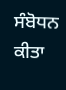ਸੰਬੋਧਨ ਕੀਤਾ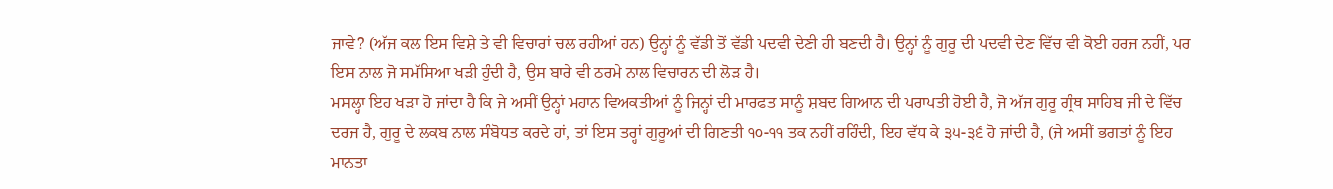ਜਾਵੇ? (ਅੱਜ ਕਲ ਇਸ ਵਿਸ਼ੇ ਤੇ ਵੀ ਵਿਚਾਰਾਂ ਚਲ ਰਹੀਆਂ ਹਨ) ਉਨ੍ਹਾਂ ਨੂੰ ਵੱਡੀ ਤੋਂ ਵੱਡੀ ਪਦਵੀ ਦੇਣੀ ਹੀ ਬਣਦੀ ਹੈ। ਉਨ੍ਹਾਂ ਨੂੰ ਗੁਰੂ ਦੀ ਪਦਵੀ ਦੇਣ ਵਿੱਚ ਵੀ ਕੋਈ ਹਰਜ ਨਹੀਂ, ਪਰ ਇਸ ਨਾਲ ਜੋ ਸਮੱਸਿਆ ਖੜੀ ਹੁੰਦੀ ਹੈ, ਉਸ ਬਾਰੇ ਵੀ ਠਰਮੇ ਨਾਲ ਵਿਚਾਰਨ ਦੀ ਲੋੜ ਹੈ।
ਮਸਲ੍ਹਾ ਇਹ ਖੜਾ ਹੋ ਜਾਂਦਾ ਹੈ ਕਿ ਜੇ ਅਸੀਂ ਉਨ੍ਹਾਂ ਮਹਾਨ ਵਿਅਕਤੀਆਂ ਨੂੰ ਜਿਨ੍ਹਾਂ ਦੀ ਮਾਰਫਤ ਸਾਨੂੰ ਸ਼ਬਦ ਗਿਆਨ ਦੀ ਪਰਾਪਤੀ ਹੋਈ ਹੈ, ਜੋ ਅੱਜ ਗੁਰੂ ਗ੍ਰੰਥ ਸਾਹਿਬ ਜੀ ਦੇ ਵਿੱਚ ਦਰਜ ਹੈ, ਗੁਰੂ ਦੇ ਲਕਬ ਨਾਲ ਸੰਬੋਧਤ ਕਰਦੇ ਹਾਂ, ਤਾਂ ਇਸ ਤਰ੍ਹਾਂ ਗੁਰੂਆਂ ਦੀ ਗਿਣਤੀ ੧੦-੧੧ ਤਕ ਨਹੀਂ ਰਹਿੰਦੀ, ਇਹ ਵੱਧ ਕੇ ੩੫-੩੬ ਹੋ ਜਾਂਦੀ ਹੈ, (ਜੇ ਅਸੀਂ ਭਗਤਾਂ ਨੂੰ ਇਹ ਮਾਨਤਾ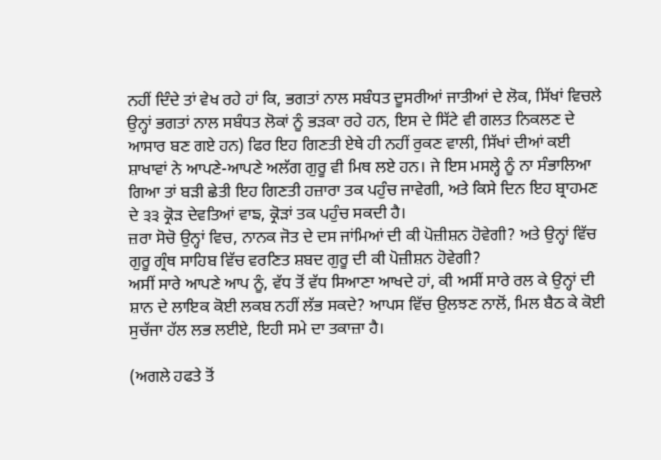ਨਹੀਂ ਦਿੰਦੇ ਤਾਂ ਵੇਖ ਰਹੇ ਹਾਂ ਕਿ, ਭਗਤਾਂ ਨਾਲ ਸਬੰਧਤ ਦੂਸਰੀਆਂ ਜਾਤੀਆਂ ਦੇ ਲੋਕ, ਸਿੱਖਾਂ ਵਿਚਲੇ ਉਨ੍ਹਾਂ ਭਗਤਾਂ ਨਾਲ ਸਬੰਧਤ ਲੋਕਾਂ ਨੂੰ ਭੜਕਾ ਰਹੇ ਹਨ, ਇਸ ਦੇ ਸਿੱਟੇ ਵੀ ਗਲਤ ਨਿਕਲਣ ਦੇ ਆਸਾਰ ਬਣ ਗਏ ਹਨ) ਫਿਰ ਇਹ ਗਿਣਤੀ ਏਥੇ ਹੀ ਨਹੀਂ ਰੁਕਣ ਵਾਲੀ, ਸਿੱਖਾਂ ਦੀਆਂ ਕਈ ਸ਼ਾਖਾਵਾਂ ਨੇ ਆਪਣੇ-ਆਪਣੇ ਅਲੱਗ ਗੁਰੂ ਵੀ ਮਿਥ ਲਏ ਹਨ। ਜੇ ਇਸ ਮਸਲ੍ਹੇ ਨੂੰ ਨਾ ਸੰਭਾਲਿਆ ਗਿਆ ਤਾਂ ਬੜੀ ਛੇਤੀ ਇਹ ਗਿਣਤੀ ਹਜ਼ਾਰਾ ਤਕ ਪਹੁੰਚ ਜਾਵੇਗੀ, ਅਤੇ ਕਿਸੇ ਦਿਨ ਇਹ ਬ੍ਰਾਹਮਣ ਦੇ ੩੩ ਕ੍ਰੋੜ ਦੇਵਤਿਆਂ ਵਾਙ, ਕ੍ਰੋੜਾਂ ਤਕ ਪਹੁੰਚ ਸਕਦੀ ਹੈ।
ਜ਼ਰਾ ਸੋਚੋ ਉਨ੍ਹਾਂ ਵਿਚ, ਨਾਨਕ ਜੋਤ ਦੇ ਦਸ ਜਾਂਮਿਆਂ ਦੀ ਕੀ ਪੋਜ਼ੀਸ਼ਨ ਹੋਵੇਗੀ? ਅਤੇ ਉਨ੍ਹਾਂ ਵਿੱਚ ਗੁਰੂ ਗ੍ਰੰਥ ਸਾਹਿਬ ਵਿੱਚ ਵਰਣਿਤ ਸ਼ਬਦ ਗੁਰੂ ਦੀ ਕੀ ਪੋਜ਼ੀਸ਼ਨ ਹੋਵੇਗੀ?
ਅਸੀਂ ਸਾਰੇ ਆਪਣੇ ਆਪ ਨੂੰ, ਵੱਧ ਤੋਂ ਵੱਧ ਸਿਆਣਾ ਆਖਦੇ ਹਾਂ, ਕੀ ਅਸੀਂ ਸਾਰੇ ਰਲ ਕੇ ਉਨ੍ਹਾਂ ਦੀ ਸ਼ਾਨ ਦੇ ਲਾਇਕ ਕੋਈ ਲਕਬ ਨਹੀਂ ਲੱਭ ਸਕਦੇ? ਆਪਸ ਵਿੱਚ ਉਲਝਣ ਨਾਲੋਂ, ਮਿਲ ਬੈਠ ਕੇ ਕੋਈ ਸੁਚੱਜਾ ਹੱਲ ਲਭ ਲਈਏ, ਇਹੀ ਸਮੇ ਦਾ ਤਕਾਜ਼ਾ ਹੈ।

(ਅਗਲੇ ਹਫਤੇ ਤੋਂ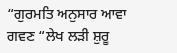“ਗੁਰਮਤਿ ਅਨੁਸਾਰ ਆਵਾ ਗਵਣ “ਲੇਖ ਲੜੀ ਸ਼ੁਰੂ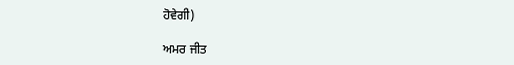ਹੋਵੇਗੀ)

ਅਮਰ ਜੀਤ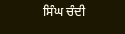ਸਿੰਘ ਚੰਦੀ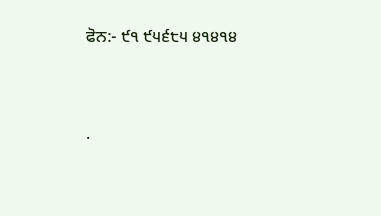ਫੋਨ:- ੯੧ ੯੫੬੮੫ ੪੧੪੧੪




.